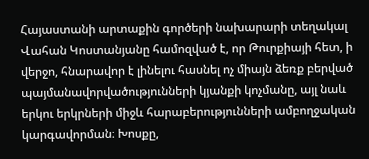Հայաստանի արտաքին գործերի նախարարի տեղակալ Վահան Կոստանյանը համոզված է, որ Թուրքիայի հետ, ի վերջո, հնարավոր է լինելու հասնել ոչ միայն ձեռք բերված պայմանավորվածությունների կյանքի կոչմանը, այլ նաև երկու երկրների միջև հարաբերությունների ամբողջական կարգավորման։ Խոսքը,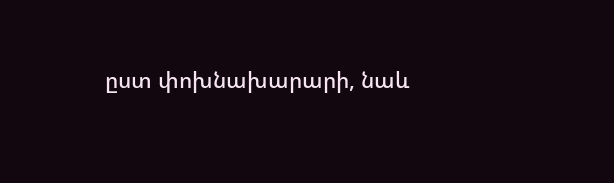ըստ փոխնախարարի, նաև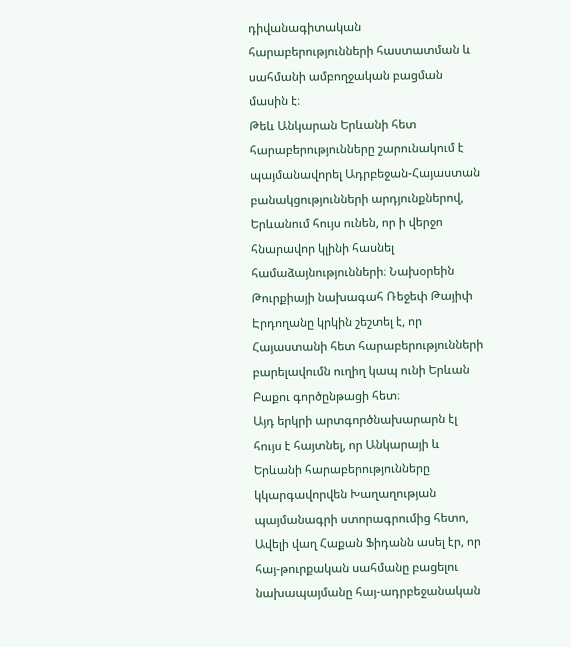դիվանագիտական հարաբերությունների հաստատման և սահմանի ամբողջական բացման մասին է։
Թեև Անկարան Երևանի հետ հարաբերությունները շարունակում է պայմանավորել Ադրբեջան-Հայաստան բանակցությունների արդյունքներով, Երևանում հույս ունեն, որ ի վերջո հնարավոր կլինի հասնել համաձայնությունների։ Նախօրեին Թուրքիայի նախագահ Ռեջեփ Թայիփ Էրդողանը կրկին շեշտել է, որ Հայաստանի հետ հարաբերությունների բարելավումն ուղիղ կապ ունի Երևան Բաքու գործընթացի հետ։
Այդ երկրի արտգործնախարարն էլ հույս է հայտնել, որ Անկարայի և Երևանի հարաբերությունները կկարգավորվեն Խաղաղության պայմանագրի ստորագրումից հետո,
Ավելի վաղ Հաքան Ֆիդանն ասել էր, որ հայ-թուրքական սահմանը բացելու նախապայմանը հայ-ադրբեջանական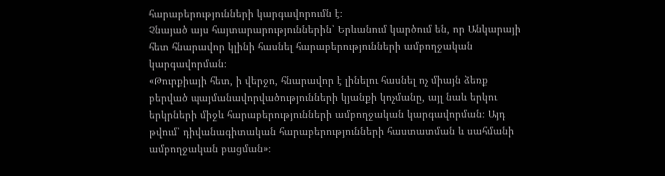հարաբերությունների կարգավորումն է։
Չնայած այս հայտարարություններին՝ Երևանում կարծում են, որ Անկարայի հետ հնարավոր կլինի հասնել հարաբերությունների ամբողջական կարգավորման։
«Թուրքիայի հետ, ի վերջո, հնարավոր է լինելու հասնել ոչ միայն ձեռք բերված պայմանավորվածությունների կյանքի կոչմանը, այլ նաև երկու երկրների միջև հարաբերությունների ամբողջական կարգավորման։ Այդ թվում՝ դիվանագիտական հարաբերությունների հաստատման և սահմանի ամբողջական բացման»։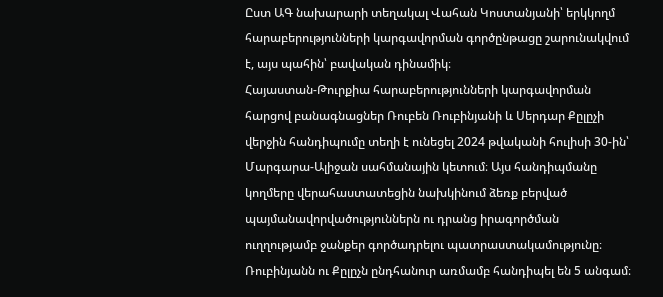Ըստ ԱԳ նախարարի տեղակալ Վահան Կոստանյանի՝ երկկողմ հարաբերությունների կարգավորման գործընթացը շարունակվում է, այս պահին՝ բավական դինամիկ։
Հայաստան-Թուրքիա հարաբերությունների կարգավորման հարցով բանագնացներ Ռուբեն Ռուբինյանի և Սերդար Քըլըչի վերջին հանդիպումը տեղի է ունեցել 2024 թվականի հուլիսի 30-ին՝ Մարգարա-Ալիջան սահմանային կետում։ Այս հանդիպմանը կողմերը վերահաստատեցին նախկինում ձեռք բերված պայմանավորվածություններն ու դրանց իրագործման ուղղությամբ ջանքեր գործադրելու պատրաստակամությունը։
Ռուբինյանն ու Քըլըչն ընդհանուր առմամբ հանդիպել են 5 անգամ։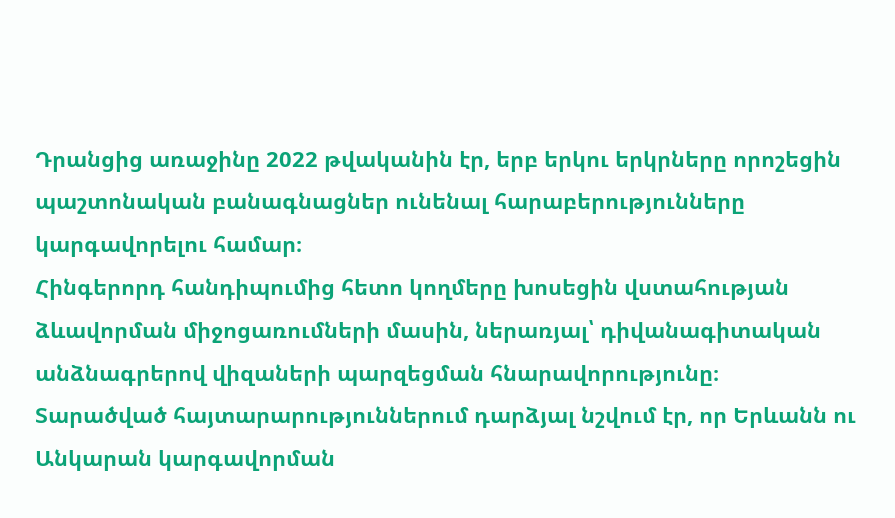Դրանցից առաջինը 2022 թվականին էր, երբ երկու երկրները որոշեցին պաշտոնական բանագնացներ ունենալ հարաբերությունները կարգավորելու համար։
Հինգերորդ հանդիպումից հետո կողմերը խոսեցին վստահության ձևավորման միջոցառումների մասին, ներառյալ՝ դիվանագիտական անձնագրերով վիզաների պարզեցման հնարավորությունը։
Տարածված հայտարարություններում դարձյալ նշվում էր, որ Երևանն ու Անկարան կարգավորման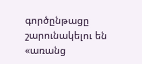գործընթացը շարունակելու են «առանց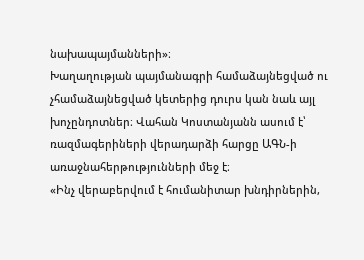նախապայմանների»։
Խաղաղության պայմանագրի համաձայնեցված ու չհամաձայնեցված կետերից դուրս կան նաև այլ խոչընդոտներ։ Վահան Կոստանյանն ասում է՝ ռազմագերիների վերադարձի հարցը ԱԳՆ-ի առաջնահերթությունների մեջ է։
«Ինչ վերաբերվում է հումանիտար խնդիրներին,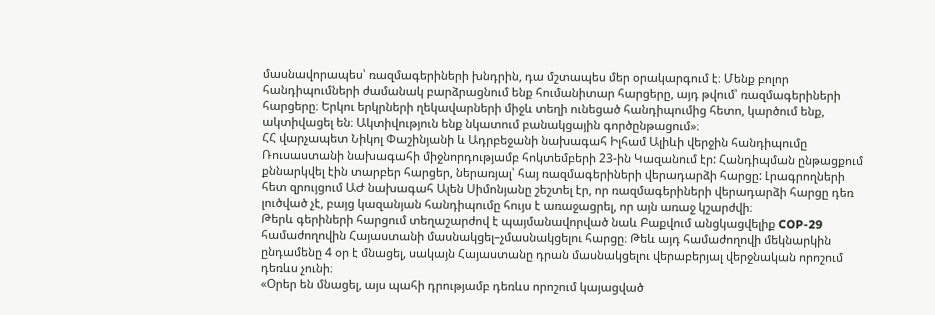մասնավորապես՝ ռազմագերիների խնդրին, դա մշտապես մեր օրակարգում է։ Մենք բոլոր հանդիպումների ժամանակ բարձրացնում ենք հումանիտար հարցերը, այդ թվում՝ ռազմագերիների հարցերը։ Երկու երկրների ղեկավարների միջև տեղի ունեցած հանդիպումից հետո, կարծում ենք, ակտիվացել են։ Ակտիվություն ենք նկատում բանակցային գործընթացում»։
ՀՀ վարչապետ Նիկոլ Փաշինյանի և Ադրբեջանի նախագահ Իլհամ Ալիևի վերջին հանդիպումը Ռուսաստանի նախագահի միջնորդությամբ հոկտեմբերի 23-ին Կազանում էր: Հանդիպման ընթացքում քննարկվել էին տարբեր հարցեր, ներառյալ՝ հայ ռազմագերիների վերադարձի հարցը: Լրագրողների հետ զրույցում ԱԺ նախագահ Ալեն Սիմոնյանը շեշտել էր, որ ռազմագերիների վերադարձի հարցը դեռ լուծված չէ, բայց կազանյան հանդիպումը հույս է առաջացրել, որ այն առաջ կշարժվի։
Թերև գերիների հարցում տեղաշարժով է պայմանավորված նաև Բաքվում անցկացվելիք COP-29 համաժողովին Հայաստանի մասնակցել–չմասնակցելու հարցը։ Թեև այդ համաժողովի մեկնարկին ընդամենը 4 օր է մնացել, սակայն Հայաստանը դրան մասնակցելու վերաբերյալ վերջնական որոշում դեռևս չունի։
«Օրեր են մնացել, այս պահի դրությամբ դեռևս որոշում կայացված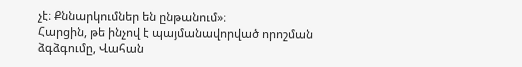չէ։ Քննարկումներ են ընթանում»։
Հարցին, թե ինչով է պայմանավորված որոշման ձգձգումը, Վահան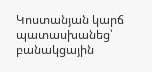Կոստանյան կարճ պատասխանեց՝ բանակցային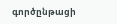գործընթացի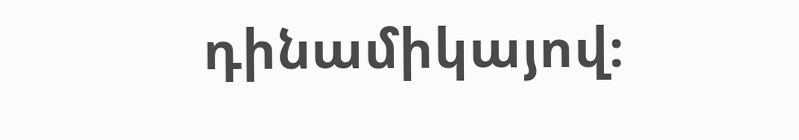դինամիկայով։